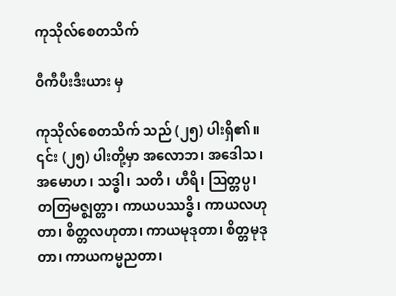ကုသိုလ်စေတသိက်

ဝီကီပီးဒီးယား မှ

ကုသိုလ်စေတသိက် သည် (၂၅) ပါးရှိ၏။ ၎င်း (၂၅) ပါးတို့မှာ အလောဘ၊ အဒေါသ၊ အမောဟ၊ သဒ္ဓါ၊ သတိ၊ ဟီရိ၊ ဩတ္တပ္ပ၊ တတြမဇ္ဈတ္တာ၊ ကာယပဿဒ္ဓိ၊ ကာယလဟုတာ၊ စိတ္တလဟုတာ၊ ကာယမုဒုတာ၊ စိတ္တမုဒုတာ၊ ကာယကမ္မညတာ၊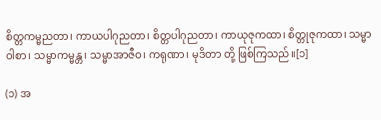စိတ္တကမ္မညတာ၊ ကာယပါဂုညတာ၊ စိတ္တပါဂုညတာ၊ ကာယုဇုကထာ၊ စိတ္တုဇုကထာ၊ သမ္မာဝါစာ၊ သမ္မာကမ္မန္တ၊ သမ္မာအာဇီဝ၊ ကရုဏာ၊ မုဒိတာ တို့ ဖြစ်ကြသည်။[၁]

(၁) အ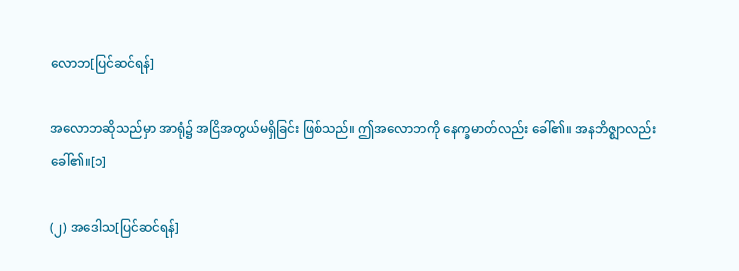လောဘ[ပြင်ဆင်ရန်]

အလောဘဆိုသည်မှာ အာရုံ၌ အငြိအတွယ်မရှိခြင်း ဖြစ်သည်။ ဤအလောဘကို နေက္ခမာတ်လည်း ခေါ်၏။ အနဘိဇ္ဈာလည်း ခေါ်၏။[၁]

(၂) အဒေါသ[ပြင်ဆင်ရန်]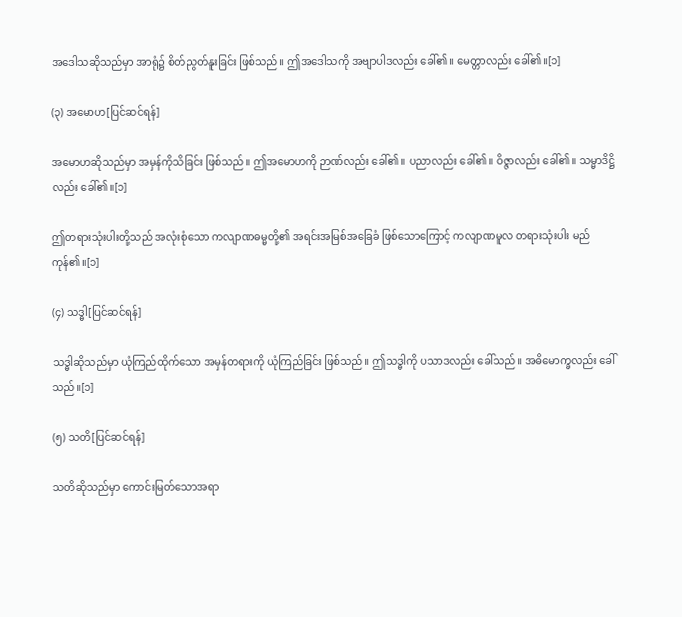အဒေါသဆိုသည်မှာ အာရုံ၌ စိတ်ညွတ်နူးခြင်း ဖြစ်သည်။ ဤအဒေါသကို အဗျာပါဒလည်း ခေါ်၏။ မေတ္တာလည်း ခေါ်၏။[၁]

(၃) အမောဟ[ပြင်ဆင်ရန်]

အမောဟဆိုသည်မှာ အမှန်ကိုသိခြင်း ဖြစ်သည်။ ဤအမောဟကို ဉာဏ်လည်း ခေါ်၏။ ပညာလည်း ခေါ်၏။ ဝိဇ္ဇာလည်း ခေါ်၏။ သမ္မာဒိဋ္ဌိလည်း ခေါ်၏။[၁]

ဤတရားသုံးပါးတို့သည် အလုံးစုံသော ကလျာဏဓမ္မတို့၏ အရင်းအမြစ်အခြေခံ ဖြစ်သောကြောင့် ကလျာဏမူလ တရားသုံးပါး မည်ကုန်၏။[၁]

(၄) သဒ္ဓါ[ပြင်ဆင်ရန်]

သဒ္ဓါဆိုသည်မှာ ယုံကြည်ထိုက်သော အမှန်တရားကို ယုံကြည်ခြင်း ဖြစ်သည်။ ဤသဒ္ဓါကို ပသာဒလည်း ခေါ်သည်။ အဓိမောက္ခလည်း ခေါ်သည်။[၁]

(၅) သတိ[ပြင်ဆင်ရန်]

သတိဆိုသည်မှာ ကောင်းမြတ်သောအရာ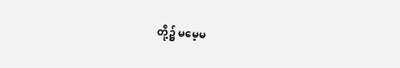တို့၌ မမေ့မ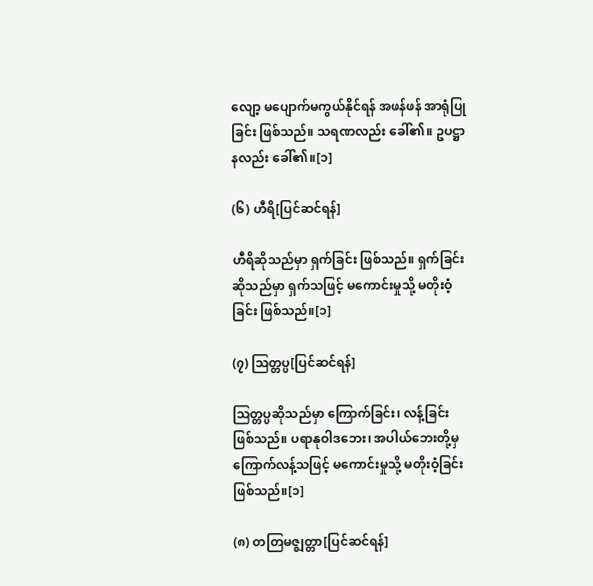လျော့ မပျောက်မကွယ်နိုင်ရန် အဖန်ဖန် အာရုံပြုခြင်း ဖြစ်သည်။ သရဏလည်း ခေါ်၏။ ဥပဋ္ဌာနလည်း ခေါ်၏။[၁]

(၆) ဟီရိ[ပြင်ဆင်ရန်]

ဟီရိဆိုသည်မှာ ရှက်ခြင်း ဖြစ်သည်။ ရှက်ခြင်း ဆိုသည်မှာ ရှက်သဖြင့် မကောင်းမှုသို့ မတိုးဝံ့ခြင်း ဖြစ်သည်။[၁]

(၇) ဩတ္တပ္ပ[ပြင်ဆင်ရန်]

ဩတ္တပ္ပဆိုသည်မှာ ကြောက်ခြင်း၊ လန့်ခြင်း ဖြစ်သည်။ ပရာနုဝါဒဘေး၊ အပါယ်ဘေးတို့မှ ကြောက်လန့်သဖြင့် မကောင်းမှုသို့ မတိုးဝံ့ခြင်း ဖြစ်သည်။[၁]

(၈) တတြမဇ္ဈတ္တာ[ပြင်ဆင်ရန်]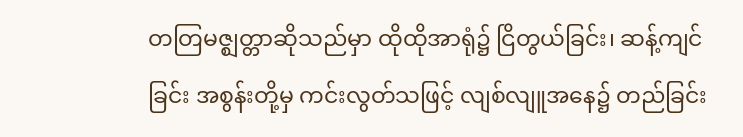တတြမဇ္ဈတ္တာဆိုသည်မှာ ထိုထိုအာရုံ၌ ငြိတွယ်ခြင်း၊ ဆန့်ကျင်ခြင်း အစွန်းတို့မှ ကင်းလွတ်သဖြင့် လျစ်လျူအနေ၌ တည်ခြင်း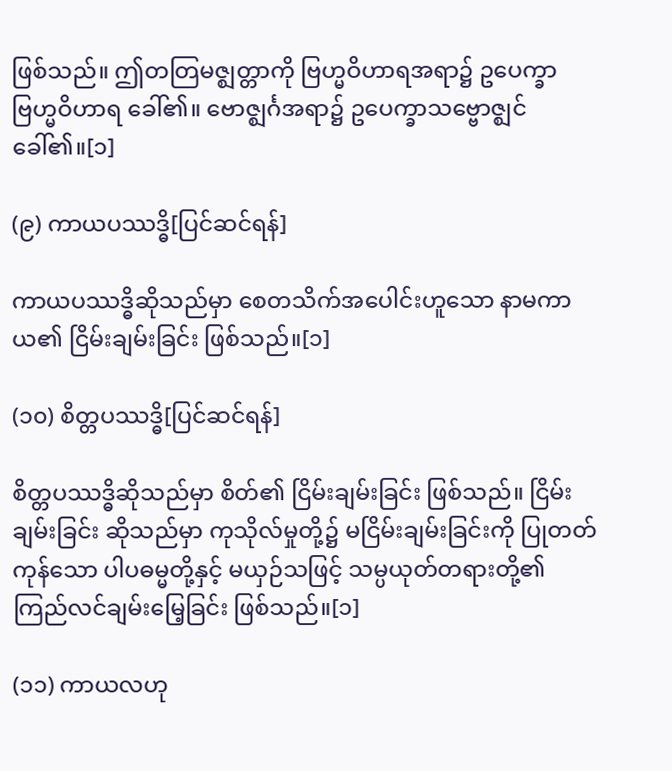ဖြစ်သည်။ ဤတတြမဇ္ဈတ္တာကို ဗြဟ္မဝိဟာရအရာ၌ ဥပေက္ခာဗြဟ္မဝိဟာရ ခေါ်၏။ ဗောဇ္ဈင်္ဂအရာ၌ ဥပေက္ခာသဗ္ဗောဇ္ဈင် ခေါ်၏။[၁]

(၉) ကာယပဿဒ္ဓိ[ပြင်ဆင်ရန်]

ကာယပဿဒ္ဓိဆိုသည်မှာ စေတသိက်အပေါင်းဟူသော နာမကာယ၏ ငြိမ်းချမ်းခြင်း ဖြစ်သည်။[၁]

(၁၀) စိတ္တပဿဒ္ဓိ[ပြင်ဆင်ရန်]

စိတ္တပဿဒ္ဓိဆိုသည်မှာ စိတ်၏ ငြိမ်းချမ်းခြင်း ဖြစ်သည်။ ငြိမ်းချမ်းခြင်း ဆိုသည်မှာ ကုသိုလ်မှုတို့၌ မငြိမ်းချမ်းခြင်းကို ပြုတတ်ကုန်သော ပါပဓမ္မတို့နှင့် မယှဉ်သဖြင့် သမ္ပယုတ်တရားတို့၏ ကြည်လင်ချမ်းမြေ့ခြင်း ဖြစ်သည်။[၁]

(၁၁) ကာယလဟု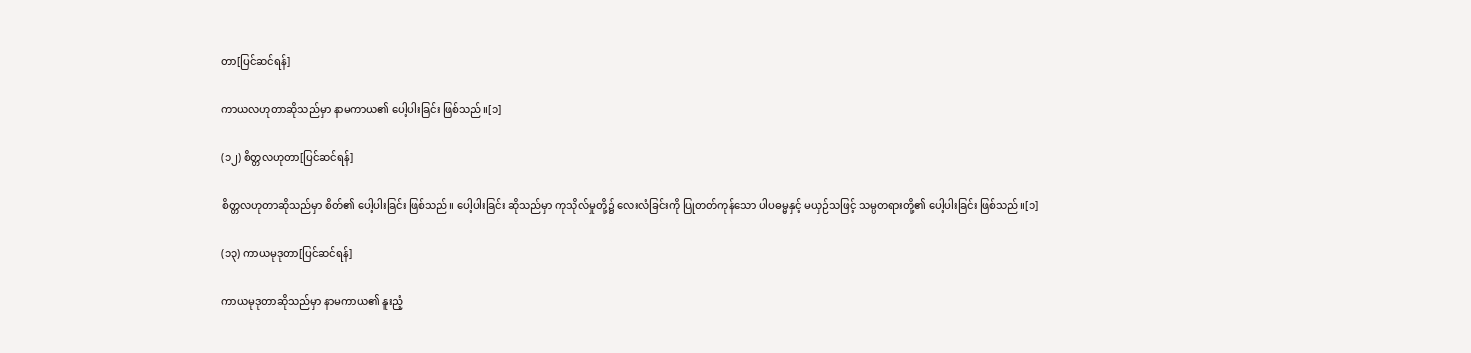တာ[ပြင်ဆင်ရန်]

ကာယလဟုတာဆိုသည်မှာ နာမကာယ၏ ပေါ့ပါးခြင်း ဖြစ်သည်။[၁]

(၁၂) စိတ္တလဟုတာ[ပြင်ဆင်ရန်]

စိတ္တလဟုတာဆိုသည်မှာ စိတ်၏ ပေါ့ပါးခြင်း ဖြစ်သည်။ ပေါ့ပါးခြင်း ဆိုသည်မှာ ကုသိုလ်မှုတို့၌ လေးလံခြင်းကို ပြုတတ်ကုန်သော ပါပဓမ္မနှင့် မယှဉ်သဖြင့် သမ္ပတရားတို့၏ ပေါ့ပါးခြင်း ဖြစ်သည်။[၁]

(၁၃) ကာယမုဒုတာ[ပြင်ဆင်ရန်]

ကာယမုဒုတာဆိုသည်မှာ နာမကာယ၏ နူးညံ့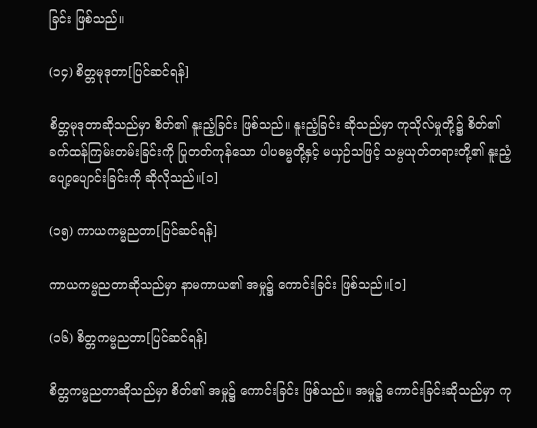ခြင်း ဖြစ်သည်။

(၁၄) စိတ္တမုဒုတာ[ပြင်ဆင်ရန်]

စိတ္တမုဒုတာဆိုသည်မှာ စိတ်၏ နူးညံ့ခြင်း ဖြစ်သည်။ နူးညံ့ခြင်း ဆိုသည်မှာ ကုသိုလ်မှုတို့၌ စိတ်၏ ခက်ထန်ကြမ်းတမ်းခြင်းကို ပြုတတ်ကုန်သော ပါပဓမ္မတို့နှင့် မယှဉ်သဖြင့် သမ္ပယုတ်တရားတို့၏ နူးညံ့ပျော့ပျောင်းခြင်းကို ဆိုလိုသည်။[၁]

(၁၅) ကာယကမ္မညတာ[ပြင်ဆင်ရန်]

ကာယကမ္မညတာဆိုသည်မှာ နာမကာယ၏ အမှု၌ ကောင်းခြင်း ဖြစ်သည်။[၁]

(၁၆) စိတ္တကမ္မညတာ[ပြင်ဆင်ရန်]

စိတ္တကမ္မညတာဆိုသည်မှာ စိတ်၏ အမှု၌ ကောင်းခြင်း ဖြစ်သည်။ အမှု၌ ကောင်းခြင်းဆိုသည်မှာ ကု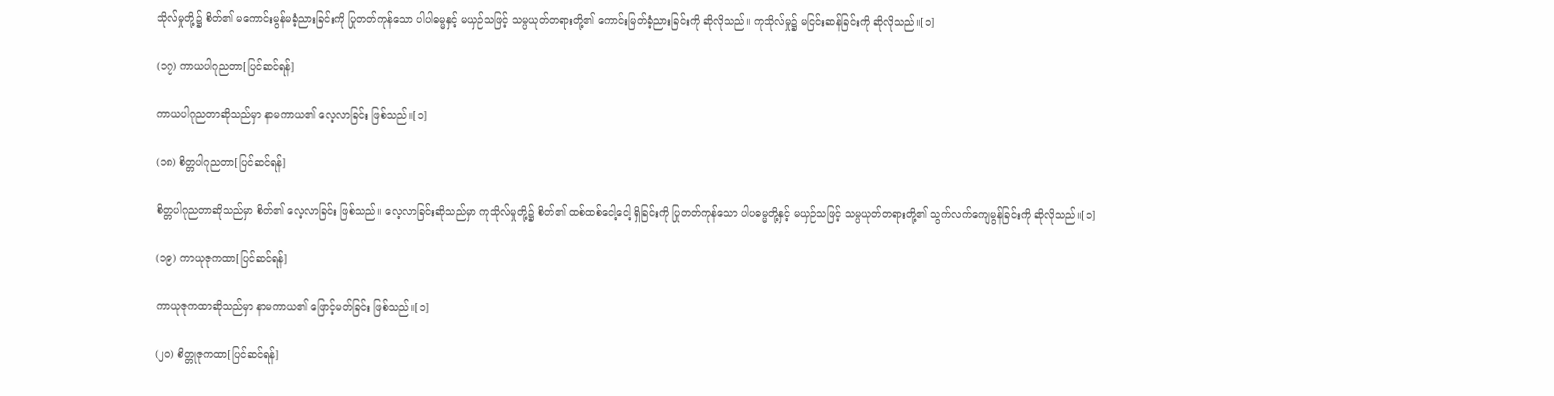သိုလ်မှုတို့၌ စိတ်၏ မကောင်းမွန်မခံ့ညားခြင်းကို ပြုတတ်ကုန်သော ပါပါဓမ္မနှင့် မယှဉ်သဖြင့် သမ္ပယုတ်တရားတို့၏ ကောင်းမြတ်ခံ့ညားခြင်းကို ဆိုလိုသည်။ ကုသိုလ်မှု၌ မငြင်းဆန်ခြင်းကို ဆိုလိုသည်။[၁]

(၁၇) ကာယပါဂုညတာ[ပြင်ဆင်ရန်]

ကာယပါဂုညတာဆိုသည်မှာ နာမကာယ၏ လေ့လာခြင်း ဖြစ်သည်။[၁]

(၁၈) စိတ္တပါဂုညတာ[ပြင်ဆင်ရန်]

စိတ္တပါဂုညတာဆိုသည်မှာ စိတ်၏ လေ့လာခြင်း ဖြစ်သည်။ လေ့လာခြင်းဆိုသည်မှာ ကုသိုလ်မှုတို့၌ စိတ်၏ ထစ်ထစ်ငေါ့ငေါ့ ရှိခြင်းကို ပြုတတ်ကုန်သော ပါပဓမ္မတို့နှင့် မယှဉ်သဖြင့် သမ္ပယုတ်တရားတို့၏ သွက်လက်ကျေမွန်ခြင်းကို ဆိုလိုသည်။[၁]

(၁၉) ကာယုဇုကထာ[ပြင်ဆင်ရန်]

ကာယုဇုကထာဆိုသည်မှာ နာမကာယ၏ ဖြောင့်မတ်ခြင်း ဖြစ်သည်။[၁]

(၂၀) စိတ္တုဇုကထာ[ပြင်ဆင်ရန်]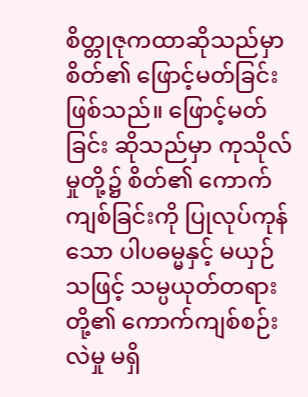စိတ္တုဇုကထာဆိုသည်မှာ စိတ်၏ ဖြောင့်မတ်ခြင်း ဖြစ်သည်။ ဖြောင့်မတ်ခြင်း ဆိုသည်မှာ ကုသိုလ်မှုတို့၌ စိတ်၏ ကောက်ကျစ်ခြင်းကို ပြုလုပ်ကုန်သော ပါပဓမ္မနှင့် မယှဉ်သဖြင့် သမ္ပယုတ်တရားတို့၏ ကောက်ကျစ်စဉ်းလဲမှု မရှိ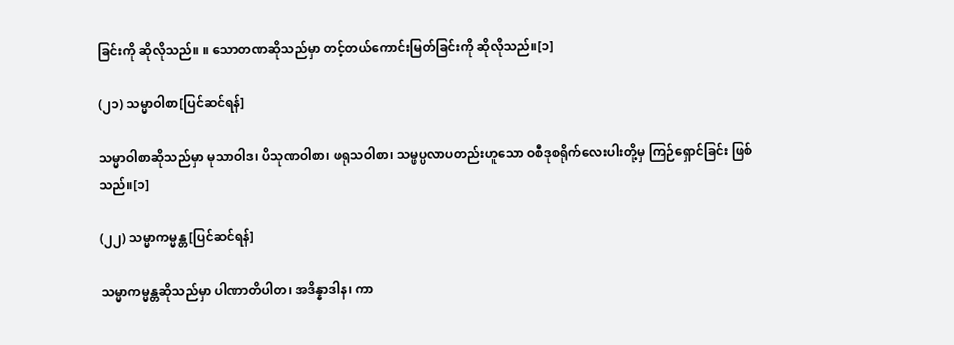ခြင်းကို ဆိုလိုသည်။ ။ သောတဏဆိုသည်မှာ တင့်တယ်ကောင်းမြတ်ခြင်းကို ဆိုလိုသည်။[၁]

(၂၁) သမ္မာဝါစာ[ပြင်ဆင်ရန်]

သမ္မာဝါစာဆိုသည်မှာ မုသာဝါဒ၊ ပိသုဏဝါစာ၊ ဖရုသဝါစာ၊ သမ္ဖပ္ပလာပတည်းဟူသော ဝစီဒုစရိုက်လေးပါးတို့မှ ကြဉ်ရှောင်ခြင်း ဖြစ်သည်။[၁]

(၂၂) သမ္မာကမ္မန္တ[ပြင်ဆင်ရန်]

သမ္မာကမ္မန္တဆိုသည်မှာ ပါဏာတိပါတ၊ အဒိန္နာဒါန၊ ကာ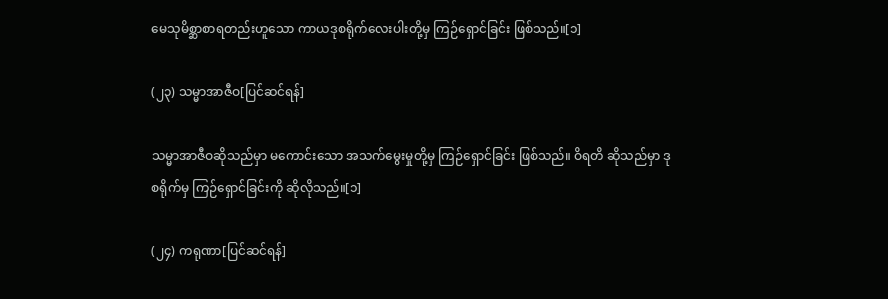မေသုမိစ္ဆာစာရတည်းဟူသော ကာယဒုစရိုက်လေးပါးတို့မှ ကြဉ်ရှောင်ခြင်း ဖြစ်သည်။[၁]

(၂၃) သမ္မာအာဇီဝ[ပြင်ဆင်ရန်]

သမ္မာအာဇီဝဆိုသည်မှာ မကောင်းသော အသက်မွေးမှုတို့မှ ကြဉ်ရှောင်ခြင်း ဖြစ်သည်။ ဝိရတိ ဆိုသည်မှာ ဒုစရိုက်မှ ကြဉ်ရှောင်ခြင်းကို ဆိုလိုသည်။[၁]

(၂၄) ကရုဏာ[ပြင်ဆင်ရန်]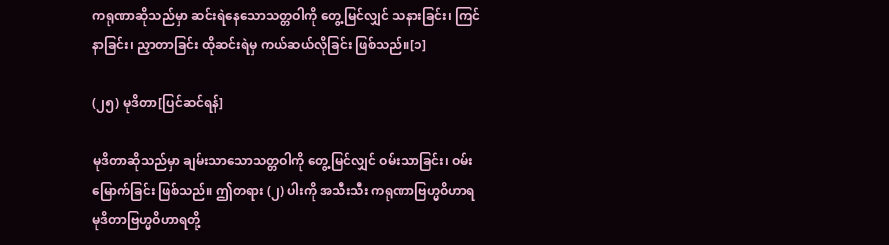ကရုဏာဆိုသည်မှာ ဆင်းရဲနေသောသတ္တဝါကို တွေ့မြင်လျှင် သနားခြင်း၊ ကြင်နာခြင်း၊ ညှာတာခြင်း ထိုဆင်းရဲမှ ကယ်ဆယ်လိုခြင်း ဖြစ်သည်။[၁]

(၂၅) မုဒိတာ[ပြင်ဆင်ရန်]

မုဒိတာဆိုသည်မှာ ချမ်းသာသောသတ္တဝါကို တွေ့မြင်လျှင် ဝမ်းသာခြင်း၊ ဝမ်းမြောက်ခြင်း ဖြစ်သည်။ ဤတရား (၂) ပါးကို အသီးသီး ကရုဏာဗြဟ္မဝိဟာရ မုဒိတာဗြဟ္မဝိဟာရတို့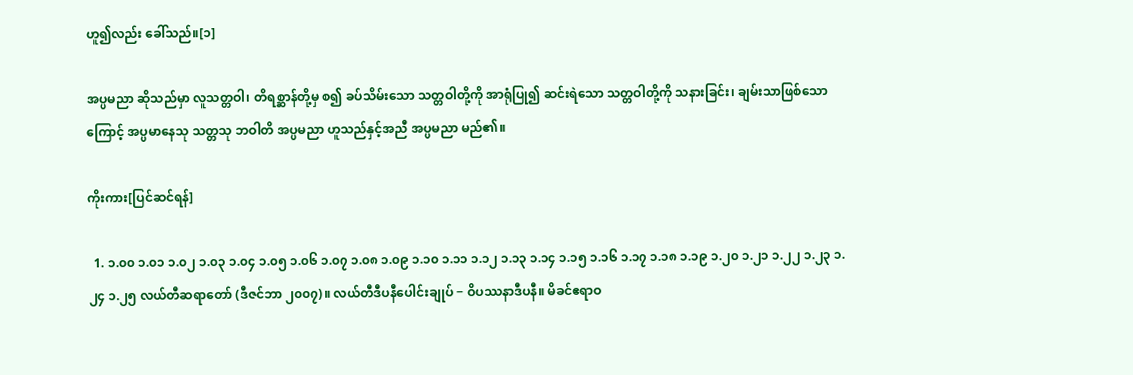ဟူ၍လည်း ခေါ်သည်။[၁]

အပ္ပမညာ ဆိုသည်မှာ လူသတ္တဝါ၊ တိရစ္ဆာန်တို့မှ စ၍ ခပ်သိမ်းသော သတ္တဝါတို့ကို အာရုံပြု၍ ဆင်းရဲသော သတ္တဝါတို့ကို သနားခြင်း၊ ချမ်းသာဖြစ်သောကြောင့် အပ္ပမာနေသု သတ္တသု ဘဝါတိ အပ္ပမညာ ဟူသည်နှင့်အညီ အပ္ပမညာ မည်၏။

ကိုးကား[ပြင်ဆင်ရန်]

  1. ၁.၀၀ ၁.၀၁ ၁.၀၂ ၁.၀၃ ၁.၀၄ ၁.၀၅ ၁.၀၆ ၁.၀၇ ၁.၀၈ ၁.၀၉ ၁.၁၀ ၁.၁၁ ၁.၁၂ ၁.၁၃ ၁.၁၄ ၁.၁၅ ၁.၁၆ ၁.၁၇ ၁.၁၈ ၁.၁၉ ၁.၂၀ ၁.၂၁ ၁.၂၂ ၁.၂၃ ၁.၂၄ ၁.၂၅ လယ်တီဆရာတော် (ဒီဇင်ဘာ ၂၀၀၇)။ လယ်တီဒီပနီပေါင်းချုပ် − ဝိပဿနာဒီပနီ။ မိခင်ဧရာဝ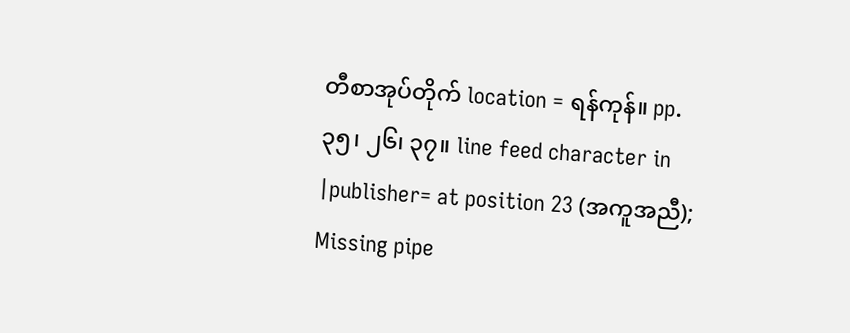တီစာအုပ်တိုက် location = ရန်ကုန်။ pp. ၃၅၊ ၂၆၊ ၃၇။ line feed character in |publisher= at position 23 (အကူအညီ); Missing pipe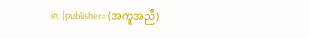in: |publisher= (အကူအညီ)